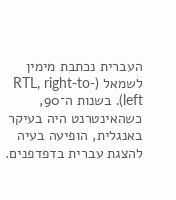העברית נכתבת מימין לשמאל (RTL, right-to-left). בשנות ה־90, כשהאינטרנט היה בעיקר באנגלית, הופיעה בעיה להצגת עברית בדפדפנים.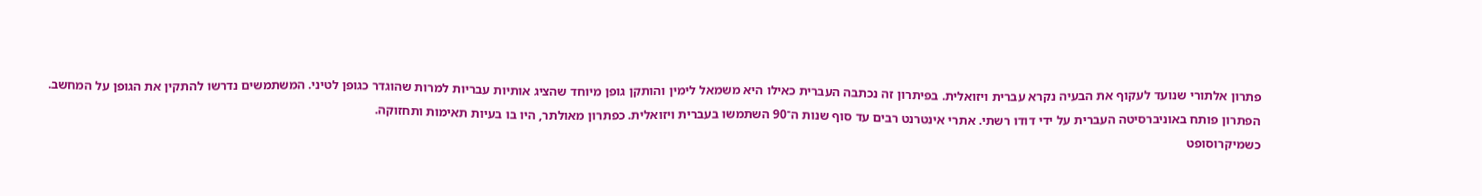פתרון אלתורי שנועד לעקוף את הבעיה נקרא עברית ויזואלית. בפיתרון זה נכתבה העברית כאילו היא משמאל לימין והותקן גופן מיוחד שהציג אותיות עבריות למרות שהוגדר כגופן לטיני. המשתמשים נדרשו להתקין את הגופן על המחשב.
הפתרון פותח באוניברסיטה העברית על ידי דודו רשתי. אתרי אינטרנט רבים עד סוף שנות ה־90 השתמשו בעברית ויזואלית. כפתרון מאולתר, היו בו בעיות תאימות ותחזוקה.
כשמיקרוסופט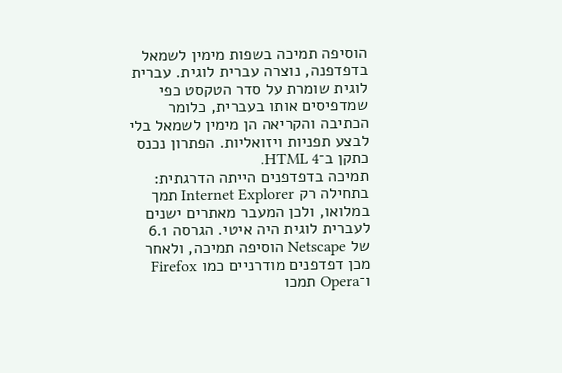הוסיפה תמיכה בשפות מימין לשמאל בדפדפנה, נוצרה עברית לוגית. עברית לוגית שומרת על סדר הטקסט כפי שמדפיסים אותו בעברית, כלומר הכתיבה והקריאה הן מימין לשמאל בלי לבצע תפניות ויזואליות. הפתרון נכנס כתקן ב־HTML 4.
תמיכה בדפדפנים הייתה הדרגתית: בתחילה רק Internet Explorer תמך במלואו, ולכן המעבר מאתרים ישנים לעברית לוגית היה איטי. הגרסה 6.1 של Netscape הוסיפה תמיכה, ולאחר מכן דפדפנים מודרניים כמו Firefox ו־Opera תמכו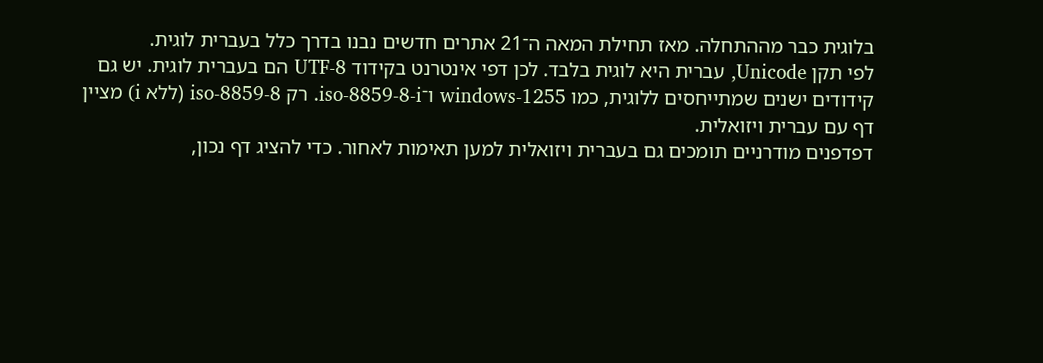בלוגית כבר מההתחלה. מאז תחילת המאה ה־21 אתרים חדשים נבנו בדרך כלל בעברית לוגית.
לפי תקן Unicode, עברית היא לוגית בלבד. לכן דפי אינטרנט בקידוד UTF-8 הם בעברית לוגית. יש גם קידודים ישנים שמתייחסים ללוגית, כמו windows-1255 ו־iso-8859-8-i. רק iso-8859-8 (ללא i) מציין דף עם עברית ויזואלית.
דפדפנים מודרניים תומכים גם בעברית ויזואלית למען תאימות לאחור. כדי להציג דף נכון,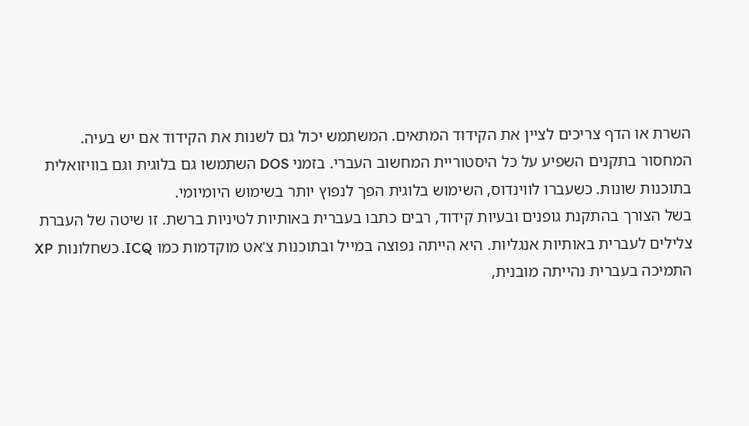השרת או הדף צריכים לציין את הקידוד המתאים. המשתמש יכול גם לשנות את הקידוד אם יש בעיה.
המחסור בתקנים השפיע על כל היסטוריית המחשוב העברי. בזמני DOS השתמשו גם בלוגית וגם בוויזואלית בתוכנות שונות. כשעברו לווינדוס, השימוש בלוגית הפך לנפוץ יותר בשימוש היומיומי.
בשל הצורך בהתקנת גופנים ובעיות קידוד, רבים כתבו בעברית באותיות לטיניות ברשת. זו שיטה של העברת צלילים לעברית באותיות אנגליות. היא הייתה נפוצה במייל ובתוכנות צ'אט מוקדמות כמו ICQ. כשחלונות XP התמיכה בעברית נהייתה מובנית,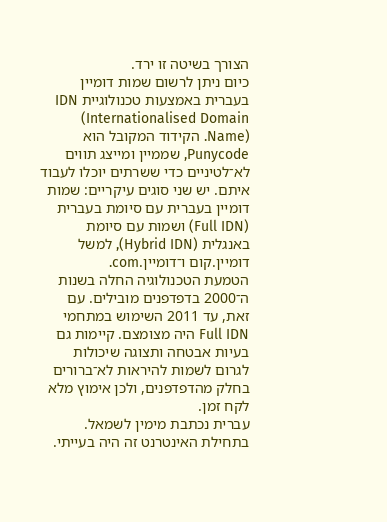הצורך בשיטה זו ירד.
כיום ניתן לרשום שמות דומיין בעברית באמצעות טכנולוגיית IDN (Internationalised Domain Name). הקידוד המקובל הוא Punycode, שממיין ומייצג תווים לא־לטיניים כדי ששרתים יוכלו לעבוד איתם. יש שני סוגים עיקריים: שמות דומיין בעברית עם סיומת בעברית (Full IDN) ושמות עם סיומת באנגלית (Hybrid IDN), למשל דומיין.קום ו־דומיין.com.
הטמעת הטכנולוגיה החלה בשנות ה־2000 בדפדפנים מובילים. עם זאת, עד 2011 השימוש במתחמי Full IDN היה מצומצם. קיימות גם בעיות אבטחה ותצוגה שיכולות לגרום לשמות להיראות לא־ברורים בחלק מהדפדפנים, ולכן אימוץ מלא לקח זמן.
עברית נכתבת מימין לשמאל. בתחילת האינטרנט זה היה בעייתי.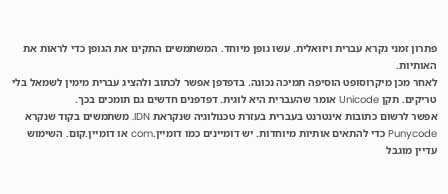פתרון זמני נקרא עברית ויזואלית. עשו גופן מיוחד. המשתמשים התקינו את הגופן כדי לראות את האותיות.
לאחר מכן מיקרוסופט הוסיפה תמיכה נכונה. בדפדפן אפשר לכתוב ולהציג עברית מימין לשמאל בלי טריקים. תקן Unicode אומר שהעברית היא לוגית. דפדפנים חדשים גם תומכים בכך.
אפשר לרשום כתובות אינטרנט בעברית בעזרת טכנולוגיה שנקראת IDN. משתמשים בקוד שנקרא Punycode כדי להתאים אותיות מיוחדות. יש דומיינים כמו דומיין.com או דומיין.קום. השימוש עדיין מוגבל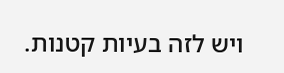ויש לזה בעיות קטנות.